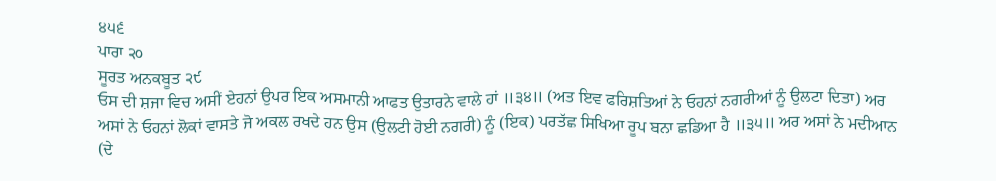੪੫੬
ਪਾਰਾ ੨੦
ਸੂਰਤ ਅਨਕਬੂਤ ੨੯
ਓਸ ਦੀ ਸ਼ਜਾ ਵਿਚ ਅਸੀਂ ਏਹਨਾਂ ਉਪਰ ਇਕ ਅਸਮਾਨੀ ਆਫਤ ਉਤਾਰਨੇ ਵਾਲੇ ਹਾਂ ॥੩੪॥ (ਅਤ ਇਵ ਫਰਿਸ਼ਤਿਆਂ ਨੇ ਓਹਨਾਂ ਨਗਰੀਆਂ ਨੂੰ ਉਲਟਾ ਦਿਤਾ) ਅਰ ਅਸਾਂ ਨੇ ਓਹਨਾਂ ਲੋਕਾਂ ਵਾਸਤੇ ਜੋ ਅਕਲ ਰਖਦੇ ਹਨ ਉਸ (ਉਲਟੀ ਹੋਈ ਨਗਰੀ) ਨੂੰ (ਇਕ) ਪਰਤੱਛ ਸਿਖਿਆ ਰੂਪ ਬਨਾ ਛਡਿਆ ਹੈ ॥੩੫॥ ਅਰ ਅਸਾਂ ਨੇ ਮਦੀਆਨ (ਦੇ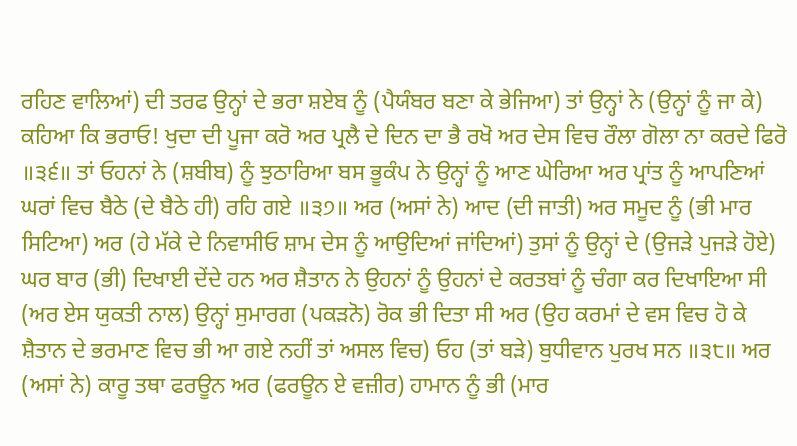ਰਹਿਣ ਵਾਲਿਆਂ) ਦੀ ਤਰਫ ਉਨ੍ਹਾਂ ਦੇ ਭਰਾ ਸ਼ਏਬ ਨੂੰ (ਪੈਯੰਬਰ ਬਣਾ ਕੇ ਭੇਜਿਆ) ਤਾਂ ਉਨ੍ਹਾਂ ਨੇ (ਉਨ੍ਹਾਂ ਨੂੰ ਜਾ ਕੇ) ਕਹਿਆ ਕਿ ਭਰਾਓ! ਖੁਦਾ ਦੀ ਪੂਜਾ ਕਰੋ ਅਰ ਪ੍ਰਲੈ ਦੇ ਦਿਨ ਦਾ ਭੈ ਰਖੋ ਅਰ ਦੇਸ ਵਿਚ ਰੌਲਾ ਗੋਲਾ ਨਾ ਕਰਦੇ ਫਿਰੋ ॥੩੬॥ ਤਾਂ ਓਹਨਾਂ ਨੇ (ਸ਼ਬੀਬ) ਨੂੰ ਝੁਠਾਰਿਆ ਬਸ ਭੂਕੰਪ ਨੇ ਉਨ੍ਹਾਂ ਨੂੰ ਆਣ ਘੇਰਿਆ ਅਰ ਪ੍ਰਾਂਤ ਨੂੰ ਆਪਣਿਆਂ ਘਰਾਂ ਵਿਚ ਬੈਠੇ (ਦੇ ਬੈਠੇ ਹੀ) ਰਹਿ ਗਏ ॥੩੭॥ ਅਰ (ਅਸਾਂ ਨੇ) ਆਦ (ਦੀ ਜਾਤੀ) ਅਰ ਸਮੂਦ ਨੂੰ (ਭੀ ਮਾਰ ਸਿਟਿਆ) ਅਰ (ਹੇ ਮੱਕੇ ਦੇ ਨਿਵਾਸੀਓ ਸ਼ਾਮ ਦੇਸ ਨੂੰ ਆਉਦਿਆਂ ਜਾਂਦਿਆਂ) ਤੁਸਾਂ ਨੂੰ ਉਨ੍ਹਾਂ ਦੇ (ਉਜੜੇ ਪੁਜੜੇ ਹੋਏ) ਘਰ ਬਾਰ (ਭੀ) ਦਿਖਾਈ ਦੇਂਦੇ ਹਨ ਅਰ ਸ਼ੈਤਾਨ ਨੇ ਉਹਨਾਂ ਨੂੰ ਉਹਨਾਂ ਦੇ ਕਰਤਬਾਂ ਨੂੰ ਚੰਗਾ ਕਰ ਦਿਖਾਇਆ ਸੀ (ਅਰ ਏਸ ਯੁਕਤੀ ਨਾਲ) ਉਨ੍ਹਾਂ ਸੁਮਾਰਗ (ਪਕੜਨੋ) ਰੋਕ ਭੀ ਦਿਤਾ ਸੀ ਅਰ (ਉਹ ਕਰਮਾਂ ਦੇ ਵਸ ਵਿਚ ਹੋ ਕੇ ਸ਼ੈਤਾਨ ਦੇ ਭਰਮਾਣ ਵਿਚ ਭੀ ਆ ਗਏ ਨਹੀਂ ਤਾਂ ਅਸਲ ਵਿਚ) ਓਹ (ਤਾਂ ਬੜੇ) ਬੁਧੀਵਾਨ ਪੁਰਖ ਸਨ ॥੩੮॥ ਅਰ (ਅਸਾਂ ਨੇ) ਕਾਰੂ ਤਥਾ ਫਰਊਨ ਅਰ (ਫਰਊਨ ਏ ਵਜ਼ੀਰ) ਹਾਮਾਨ ਨੂੰ ਭੀ (ਮਾਰ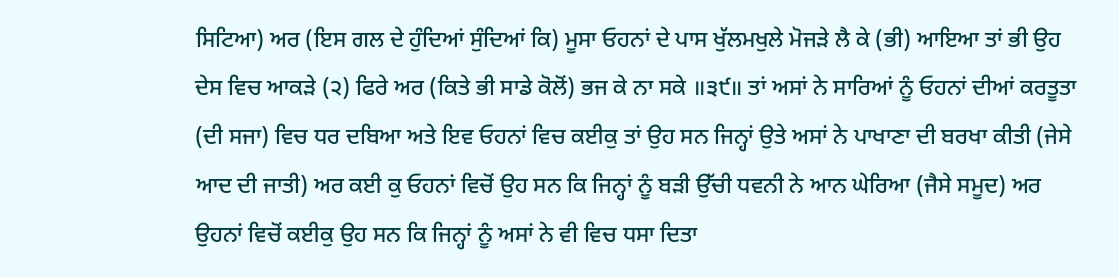ਸਿਟਿਆ) ਅਰ (ਇਸ ਗਲ ਦੇ ਹੁੰਦਿਆਂ ਸੁੰਦਿਆਂ ਕਿ) ਮੂਸਾ ਓਹਨਾਂ ਦੇ ਪਾਸ ਖੁੱਲਮਖੁਲੇ ਮੋਜੜੇ ਲੈ ਕੇ (ਭੀ) ਆਇਆ ਤਾਂ ਭੀ ਉਹ ਦੇਸ ਵਿਚ ਆਕੜੇ (੨) ਫਿਰੇ ਅਰ (ਕਿਤੇ ਭੀ ਸਾਡੇ ਕੋਲੋਂ) ਭਜ ਕੇ ਨਾ ਸਕੇ ॥੩੯॥ ਤਾਂ ਅਸਾਂ ਨੇ ਸਾਰਿਆਂ ਨੂੰ ਓਹਨਾਂ ਦੀਆਂ ਕਰਤੂਤਾ (ਦੀ ਸਜਾ) ਵਿਚ ਧਰ ਦਬਿਆ ਅਤੇ ਇਵ ਓਹਨਾਂ ਵਿਚ ਕਈਕੁ ਤਾਂ ਉਹ ਸਨ ਜਿਨ੍ਹਾਂ ਉਤੇ ਅਸਾਂ ਨੇ ਪਾਖਾਣਾ ਦੀ ਬਰਖਾ ਕੀਤੀ (ਜੇਸੇ ਆਦ ਦੀ ਜਾਤੀ) ਅਰ ਕਈ ਕੁ ਓਹਨਾਂ ਵਿਚੋਂ ਉਹ ਸਨ ਕਿ ਜਿਨ੍ਹਾਂ ਨੂੰ ਬੜੀ ਉੱਚੀ ਧਵਨੀ ਨੇ ਆਨ ਘੇਰਿਆ (ਜੈਸੇ ਸਮੂਦ) ਅਰ ਉਹਨਾਂ ਵਿਚੋਂ ਕਈਕੁ ਉਹ ਸਨ ਕਿ ਜਿਨ੍ਹਾਂ ਨੂੰ ਅਸਾਂ ਨੇ ਵੀ ਵਿਚ ਧਸਾ ਦਿਤਾ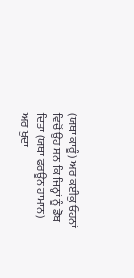(ਯਥਾ ਕਾਰੂੰ) ਅਰ ਕਈਕੁ ਓਹਨਾਂ ਵਿਚੋਂ ਉਹ ਸਨ ਕਿ ਜਿਨ੍ਹਾਂ ਨੂੰ ਡੋਬ ਦਿਤਾ (ਯਥਾ ਫਰਊਨ ਹਾਮਾਨ) ਅਰ ਖੁਦਾ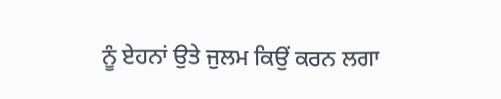ਨੂੰ ਏਹਨਾਂ ਉਤੇ ਜੁਲਮ ਕਿਉਂ ਕਰਨ ਲਗਾ